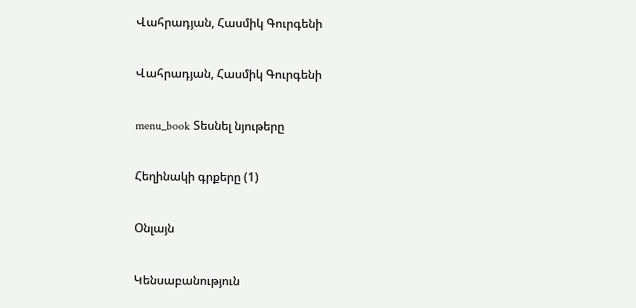Վահրադյան, Հասմիկ Գուրգենի

Վահրադյան, Հասմիկ Գուրգենի

menu_book Տեսնել նյութերը

Հեղինակի գրքերը (1)

Օնլայն

Կենսաբանություն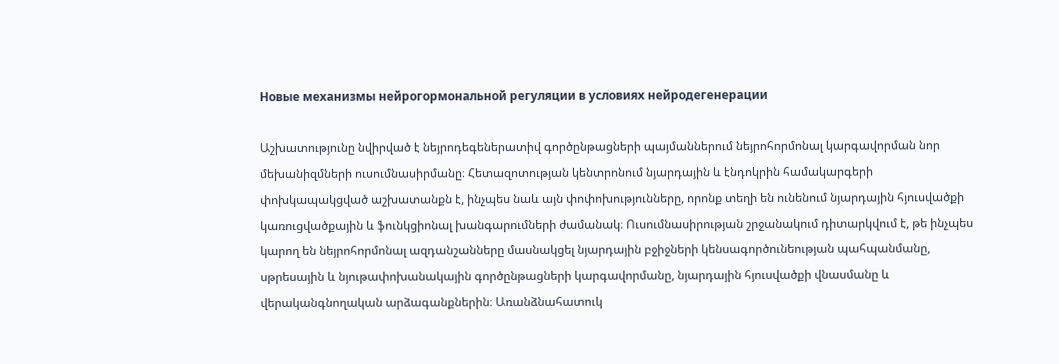Новые механизмы нейрогормональной регуляции в условиях нейродегенерации

Աշխատությունը նվիրված է նեյրոդեգեներատիվ գործընթացների պայմաններում նեյրոհորմոնալ կարգավորման նոր մեխանիզմների ուսումնասիրմանը։ Հետազոտության կենտրոնում նյարդային և էնդոկրին համակարգերի փոխկապակցված աշխատանքն է, ինչպես նաև այն փոփոխությունները, որոնք տեղի են ունենում նյարդային հյուսվածքի կառուցվածքային և ֆունկցիոնալ խանգարումների ժամանակ։ Ուսումնասիրության շրջանակում դիտարկվում է, թե ինչպես կարող են նեյրոհորմոնալ ազդանշանները մասնակցել նյարդային բջիջների կենսագործունեության պահպանմանը, սթրեսային և նյութափոխանակային գործընթացների կարգավորմանը, նյարդային հյուսվածքի վնասմանը և վերականգնողական արձագանքներին։ Առանձնահատուկ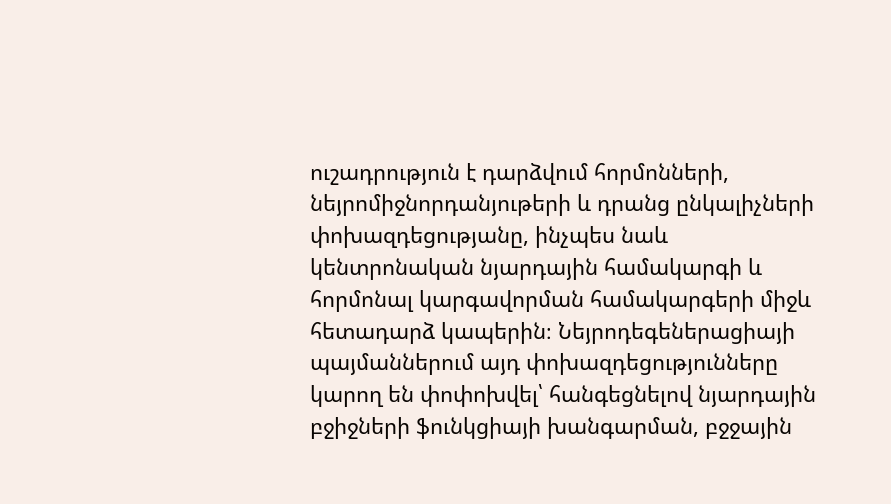ուշադրություն է դարձվում հորմոնների, նեյրոմիջնորդանյութերի և դրանց ընկալիչների փոխազդեցությանը, ինչպես նաև կենտրոնական նյարդային համակարգի և հորմոնալ կարգավորման համակարգերի միջև հետադարձ կապերին։ Նեյրոդեգեներացիայի պայմաններում այդ փոխազդեցությունները կարող են փոփոխվել՝ հանգեցնելով նյարդային բջիջների ֆունկցիայի խանգարման, բջջային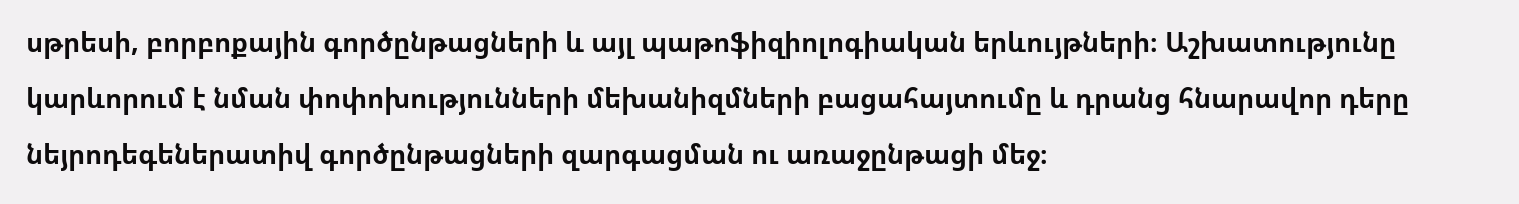սթրեսի, բորբոքային գործընթացների և այլ պաթոֆիզիոլոգիական երևույթների։ Աշխատությունը կարևորում է նման փոփոխությունների մեխանիզմների բացահայտումը և դրանց հնարավոր դերը նեյրոդեգեներատիվ գործընթացների զարգացման ու առաջընթացի մեջ։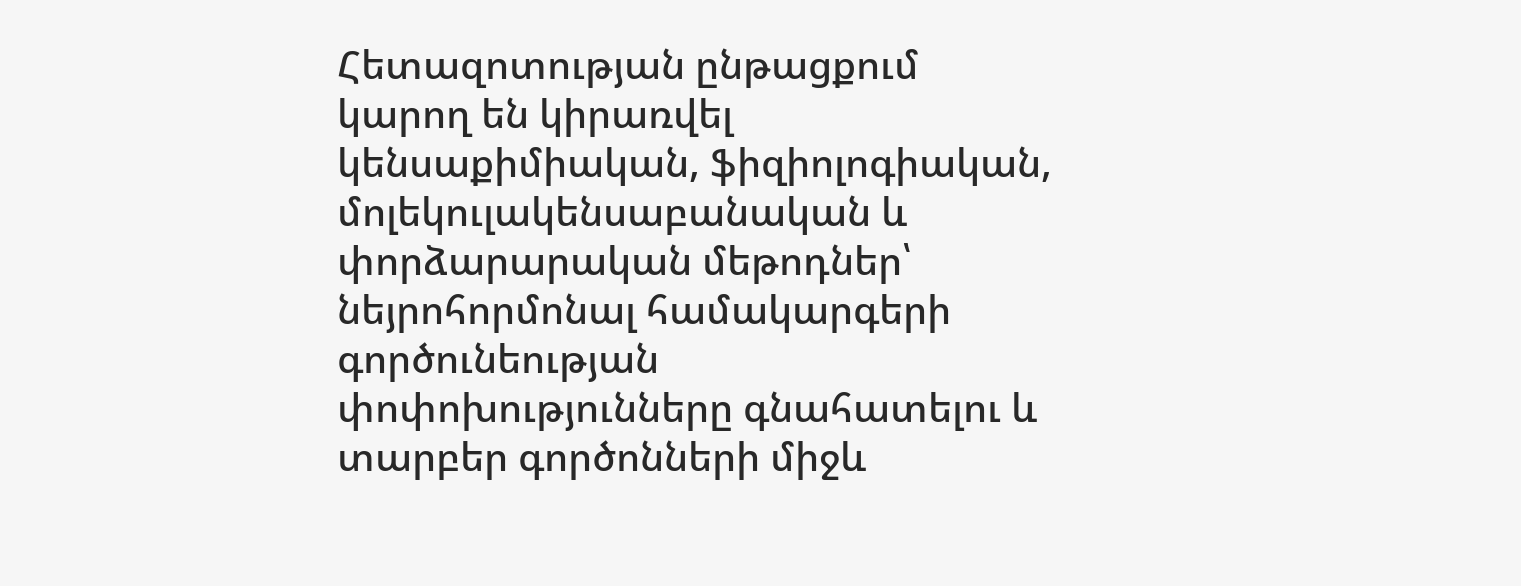Հետազոտության ընթացքում կարող են կիրառվել կենսաքիմիական, ֆիզիոլոգիական, մոլեկուլակենսաբանական և փորձարարական մեթոդներ՝ նեյրոհորմոնալ համակարգերի գործունեության փոփոխությունները գնահատելու և տարբեր գործոնների միջև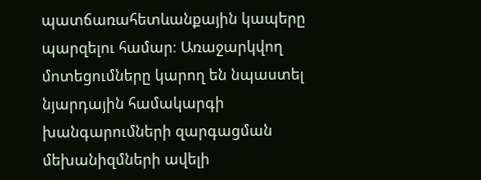պատճառահետևանքային կապերը պարզելու համար։ Առաջարկվող մոտեցումները կարող են նպաստել նյարդային համակարգի խանգարումների զարգացման մեխանիզմների ավելի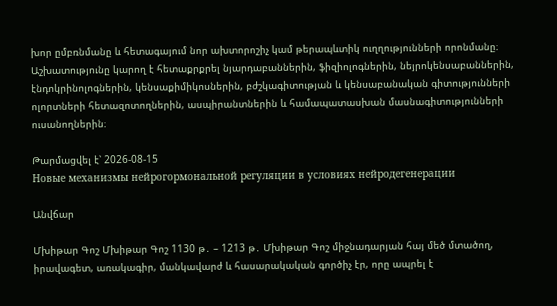խոր ըմբռնմանը և հետագայում նոր ախտորոշիչ կամ թերապևտիկ ուղղությունների որոնմանը։ Աշխատությունը կարող է հետաքրքրել նյարդաբաններին, ֆիզիոլոգներին, նեյրոկենսաբաններին, էնդոկրինոլոգներին, կենսաքիմիկոսներին, բժշկագիտության և կենսաբանական գիտությունների ոլորտների հետազոտողներին, ասպիրանտներին և համապատասխան մասնագիտությունների ուսանողներին։

Թարմացվել է՝ 2026-08-15
Новые механизмы нейрогормональной регуляции в условиях нейродегенерации

Անվճար

Մխիթար Գոշ Մխիթար Գոշ 1130 թ․ – 1213 թ․ Մխիթար Գոշ միջնադարյան հայ մեծ մտածող, իրավագետ, առակագիր, մանկավարժ և հասարակական գործիչ էր, որը ապրել է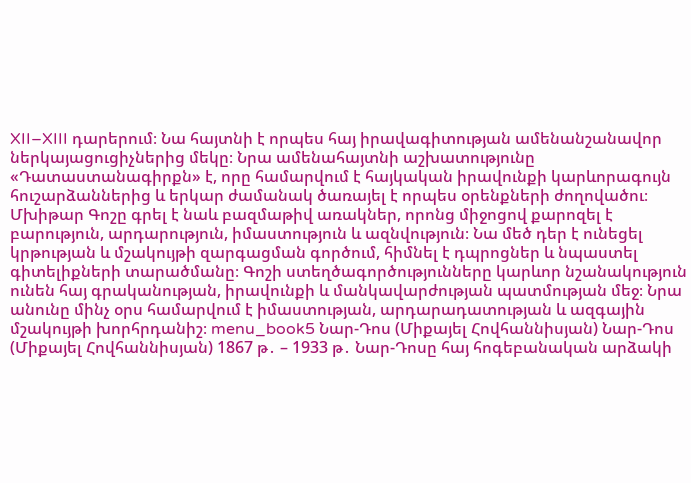XII–XIII դարերում։ Նա հայտնի է որպես հայ իրավագիտության ամենանշանավոր ներկայացուցիչներից մեկը։ Նրա ամենահայտնի աշխատությունը «Դատաստանագիրքն» է, որը համարվում է հայկական իրավունքի կարևորագույն հուշարձաններից և երկար ժամանակ ծառայել է որպես օրենքների ժողովածու։ Մխիթար Գոշը գրել է նաև բազմաթիվ առակներ, որոնց միջոցով քարոզել է բարություն, արդարություն, իմաստություն և ազնվություն։ Նա մեծ դեր է ունեցել կրթության և մշակույթի զարգացման գործում, հիմնել է դպրոցներ և նպաստել գիտելիքների տարածմանը։ Գոշի ստեղծագործությունները կարևոր նշանակություն ունեն հայ գրականության, իրավունքի և մանկավարժության պատմության մեջ։ Նրա անունը մինչ օրս համարվում է իմաստության, արդարադատության և ազգային մշակույթի խորհրդանիշ։ menu_book5 Նար-Դոս (Միքայել Հովհաննիսյան) Նար-Դոս (Միքայել Հովհաննիսյան) 1867 թ․ – 1933 թ․ Նար-Դոսը հայ հոգեբանական արձակի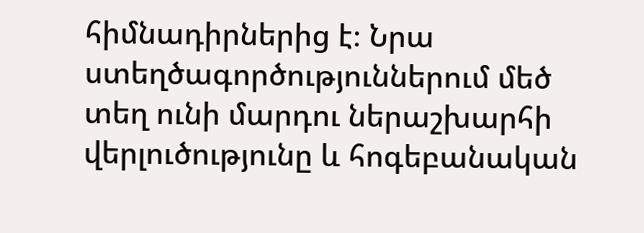հիմնադիրներից է։ Նրա ստեղծագործություններում մեծ տեղ ունի մարդու ներաշխարհի վերլուծությունը և հոգեբանական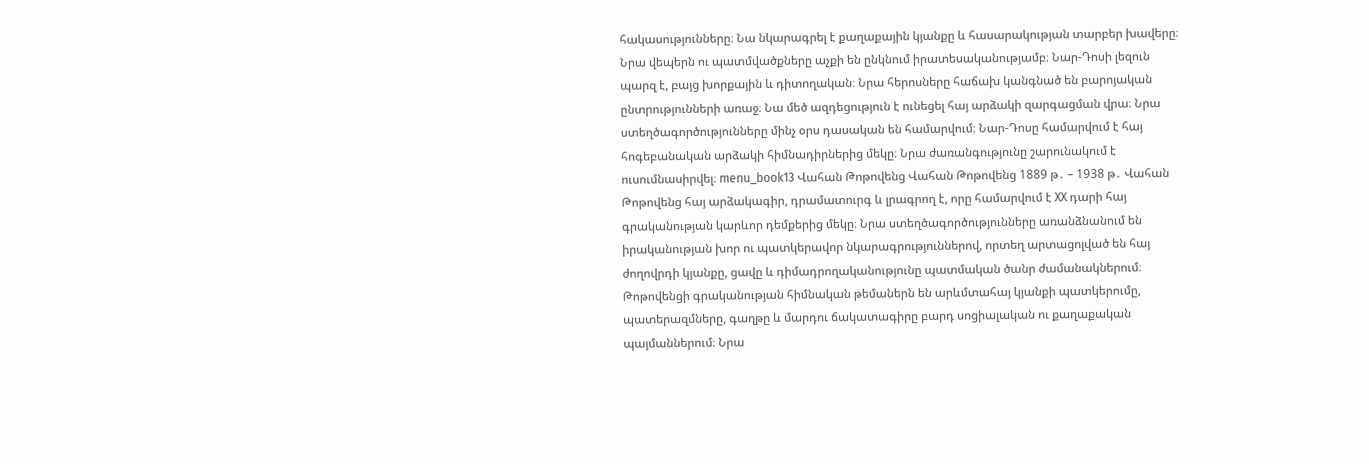հակասությունները։ Նա նկարագրել է քաղաքային կյանքը և հասարակության տարբեր խավերը։ Նրա վեպերն ու պատմվածքները աչքի են ընկնում իրատեսականությամբ։ Նար-Դոսի լեզուն պարզ է, բայց խորքային և դիտողական։ Նրա հերոսները հաճախ կանգնած են բարոյական ընտրությունների առաջ։ Նա մեծ ազդեցություն է ունեցել հայ արձակի զարգացման վրա։ Նրա ստեղծագործությունները մինչ օրս դասական են համարվում։ Նար-Դոսը համարվում է հայ հոգեբանական արձակի հիմնադիրներից մեկը։ Նրա ժառանգությունը շարունակում է ուսումնասիրվել։ menu_book13 Վահան Թոթովենց Վահան Թոթովենց 1889 թ․ – 1938 թ․ Վահան Թոթովենց հայ արձակագիր, դրամատուրգ և լրագրող է, որը համարվում է XX դարի հայ գրականության կարևոր դեմքերից մեկը։ Նրա ստեղծագործությունները առանձնանում են իրականության խոր ու պատկերավոր նկարագրություններով, որտեղ արտացոլված են հայ ժողովրդի կյանքը, ցավը և դիմադրողականությունը պատմական ծանր ժամանակներում։ Թոթովենցի գրականության հիմնական թեմաներն են արևմտահայ կյանքի պատկերումը, պատերազմները, գաղթը և մարդու ճակատագիրը բարդ սոցիալական ու քաղաքական պայմաններում։ Նրա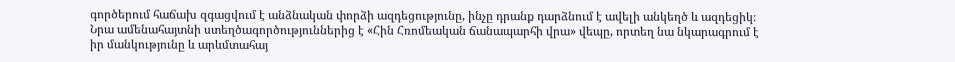գործերում հաճախ զգացվում է անձնական փորձի ազդեցությունը, ինչը դրանք դարձնում է ավելի անկեղծ և ազդեցիկ։ Նրա ամենահայտնի ստեղծագործություններից է «Հին Հռոմեական ճանապարհի վրա» վեպը, որտեղ նա նկարագրում է իր մանկությունը և արևմտահայ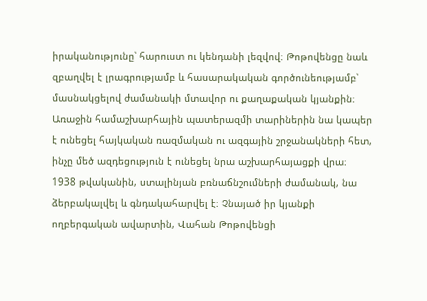իրականությունը՝ հարուստ ու կենդանի լեզվով։ Թոթովենցը նաև զբաղվել է լրագրությամբ և հասարակական գործունեությամբ՝ մասնակցելով ժամանակի մտավոր ու քաղաքական կյանքին։ Առաջին համաշխարհային պատերազմի տարիներին նա կապեր է ունեցել հայկական ռազմական ու ազգային շրջանակների հետ, ինչը մեծ ազդեցություն է ունեցել նրա աշխարհայացքի վրա։ 1938 թվականին, ստալինյան բռնաճնշումների ժամանակ, նա ձերբակալվել և գնդակահարվել է։ Չնայած իր կյանքի ողբերգական ավարտին, Վահան Թոթովենցի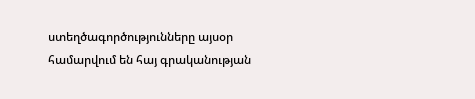ստեղծագործությունները այսօր համարվում են հայ գրականության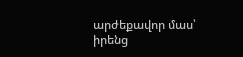արժեքավոր մաս՝ իրենց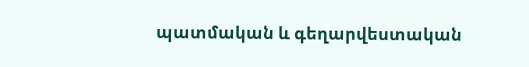պատմական և գեղարվեստական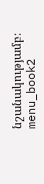նշանակությամբ։ menu_book2